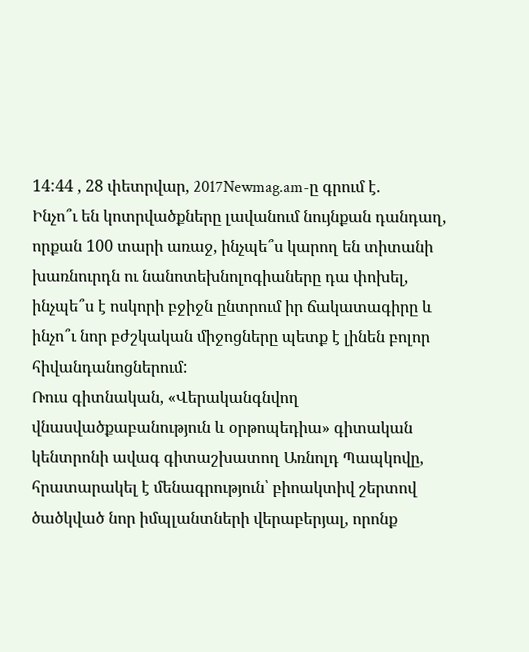14:44 , 28 փետրվար, 2017Newmag.am-ը գրում է.
Ինչո՞ւ են կոտրվածքները լավանում նույնքան դանդաղ, որքան 100 տարի առաջ, ինչպե՞ս կարող են տիտանի խառնուրդն ու նանոտեխնոլոգիաները դա փոխել, ինչպե՞ս է ոսկորի բջիջն ընտրում իր ճակատագիրը և ինչո՞ւ նոր բժշկական միջոցները պետք է լինեն բոլոր հիվանդանոցներում:
Ռուս գիտնական, «Վերականգնվող վնասվածքաբանություն և օրթոպեդիա» գիտական կենտրոնի ավագ գիտաշխատող Առնոլդ Պապկովը, հրատարակել է մենագրություն՝ բիոակտիվ շերտով ծածկված նոր իմպլանտների վերաբերյալ, որոնք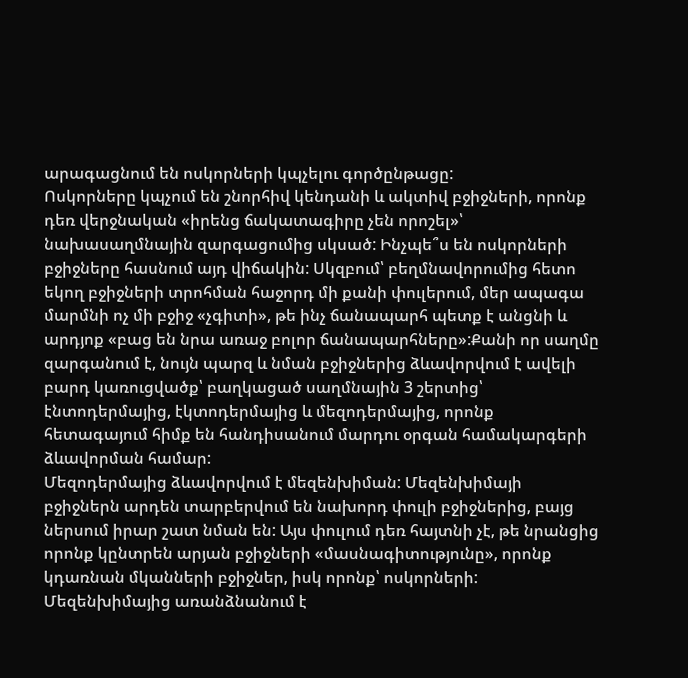արագացնում են ոսկորների կպչելու գործընթացը:
Ոսկորները կպչում են շնորհիվ կենդանի և ակտիվ բջիջների, որոնք դեռ վերջնական «իրենց ճակատագիրը չեն որոշել»՝ նախասաղմնային զարգացումից սկսած: Ինչպե՞ս են ոսկորների բջիջները հասնում այդ վիճակին: Սկզբում՝ բեղմնավորումից հետո եկող բջիջների տրոհման հաջորդ մի քանի փուլերում, մեր ապագա մարմնի ոչ մի բջիջ «չգիտի», թե ինչ ճանապարհ պետք է անցնի և արդյոք «բաց են նրա առաջ բոլոր ճանապարհները»:Քանի որ սաղմը զարգանում է, նույն պարզ և նման բջիջներից ձևավորվում է ավելի բարդ կառուցվածք՝ բաղկացած սաղմնային 3 շերտից՝ էնտոդերմայից, էկտոդերմայից և մեզոդերմայից, որոնք հետագայում հիմք են հանդիսանում մարդու օրգան համակարգերի ձևավորման համար:
Մեզոդերմայից ձևավորվում է մեզենխիման: Մեզենխիմայի բջիջներն արդեն տարբերվում են նախորդ փուլի բջիջներից, բայց ներսում իրար շատ նման են: Այս փուլում դեռ հայտնի չէ, թե նրանցից որոնք կընտրեն արյան բջիջների «մասնագիտությունը», որոնք կդառնան մկանների բջիջներ, իսկ որոնք՝ ոսկորների: Մեզենխիմայից առանձնանում է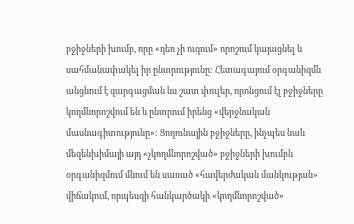բջիջների խումբ, որը «դեռ չի ուզում» որոշում կայացնել և սահմանափակել իր ընտրությունը: Հետագայում օրգանիզմն անցնում է զարգացման ևս շատ փուլեր, որոնցում էլ բջիջները կողմնորոշվում են և ընտրում իրենց «վերջնական մասնագիտությունը»: Ցողունային բջիջները, ինչպես նաև մեզենխիմայի այդ «չկողմնորոշված» բջիջների խումբն օրգանիզմում մնում են սառած «հավերժական մանկության» վիճակում, որպեսզի հանկարծակի «կողմնորոշված»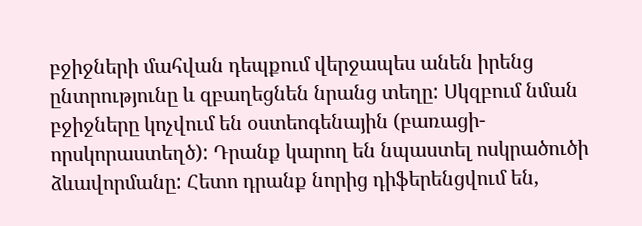բջիջների մահվան դեպքում վերջապես անեն իրենց ընտրությունը և զբաղեցնեն նրանց տեղը: Սկզբում նման բջիջները կոչվում են օստեոգենային (բառացի-որսկորաստեղծ): Դրանք կարող են նպաստել ոսկրածուծի ձևավորմանը: Հետո դրանք նորից դիֆերենցվում են,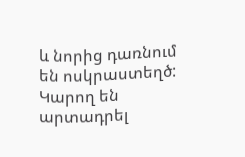և նորից դառնում են ոսկրաստեղծ: Կարող են արտադրել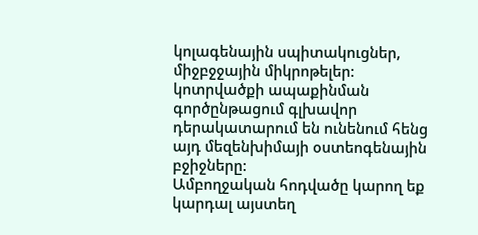կոլագենային սպիտակուցներ, միջբջջային միկրոթելեր: կոտրվածքի ապաքինման գործընթացում գլխավոր դերակատարում են ունենում հենց այդ մեզենխիմայի օստեոգենային բջիջները:
Ամբողջական հոդվածը կարող եք կարդալ այստեղ